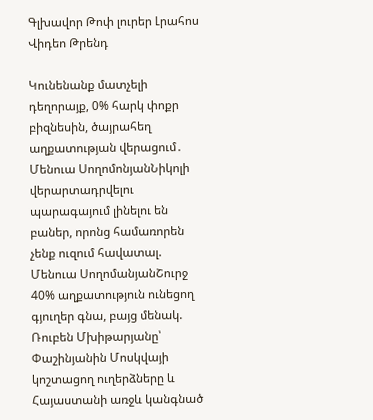Գլխավոր Թոփ լուրեր Լրահոս Վիդեո Թրենդ

Կունենանք մատչելի դեղորայք, 0% հարկ փոքր բիզնեսին, ծայրահեղ աղքատության վերացում․ Մենուա ՍողոմոնյանՆիկոլի վերարտադրվելու պարագայում լինելու են բաներ, որոնց համառորեն չենք ուզում հավատալ. Մենուա ՍողոմանյանՇուրջ 40% աղքատություն ունեցող գյուղեր գնա, բայց մենակ. Ռուբեն Մխիթարյանը՝ Փաշինյանին Մոսկվայի կոշտացող ուղերձները և Հայաստանի առջև կանգնած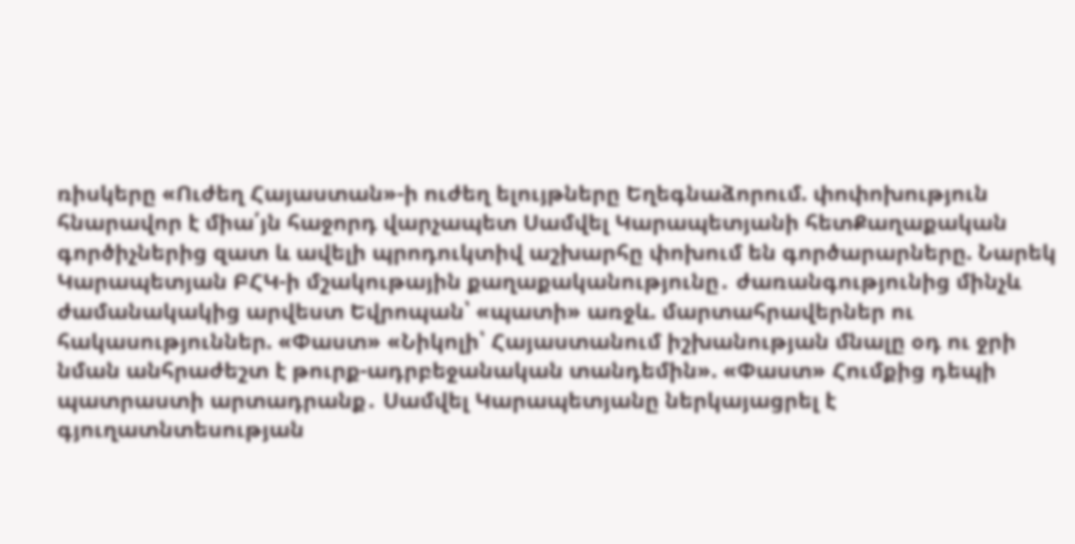ռիսկերը «Ուժեղ Հայաստան»-ի ուժեղ ելույթները Եղեգնաձորում. փոփոխություն հնարավոր է միա՛յն հաջորդ վարչապետ Սամվել Կարապետյանի հետՔաղաքական գործիչներից զատ և ավելի պրոդուկտիվ աշխարհը փոխում են գործարարները. Նարեկ Կարապետյան ԲՀԿ-ի մշակութային քաղաքականությունը․ ժառանգությունից մինչև ժամանակակից արվեստ Եվրոպան՝ «պատի» առջև. մարտահրավերներ ու հակասություններ. «Փաստ» «Նիկոլի՝ Հայաստանում իշխանության մնալը օդ ու ջրի նման անհրաժեշտ է թուրք-ադրբեջանական տանդեմին». «Փաստ» Հումքից դեպի պատրաստի արտադրանք․ Սամվել Կարապետյանը ներկայացրել է գյուղատնտեսության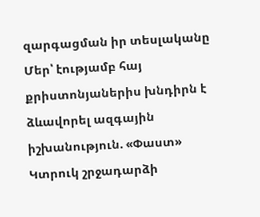զարգացման իր տեսլականը Մեր՝ էությամբ հայ քրիստոնյաներիս խնդիրն է ձևավորել ազգային իշխանություն. «Փաստ» Կտրուկ շրջադարձի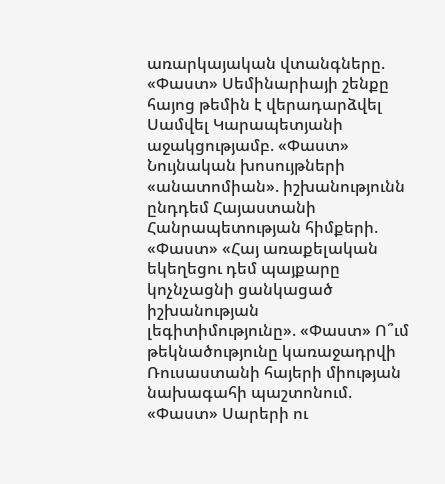առարկայական վտանգները. «Փաստ» Սեմինարիայի շենքը հայոց թեմին է վերադարձվել Սամվել Կարապետյանի աջակցությամբ. «Փաստ» Նույնական խոսույթների «անատոմիան». իշխանությունն ընդդեմ Հայաստանի Հանրապետության հիմքերի. «Փաստ» «Հայ առաքելական եկեղեցու դեմ պայքարը կոչնչացնի ցանկացած իշխանության լեգիտիմությունը». «Փաստ» Ո՞ւմ թեկնածությունը կառաջադրվի Ռուսաստանի հայերի միության նախագահի պաշտոնում. «Փաստ» Սարերի ու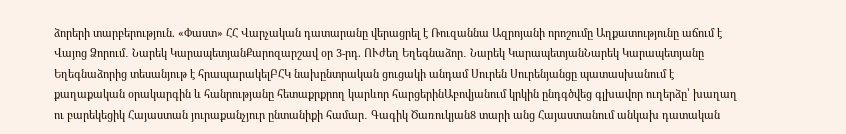ձորերի տարբերություն. «Փաստ» ՀՀ Վարչական դատարանը վերացրել է Ռուզաննա Ազրոյանի որոշումը Աղքատությունը աճում է Վայոց Ձորում․ Նարեկ ԿարապետյանՔարոզարշավ օր 3-րդ. ՈՒժեղ Եղեգնաձոր․ Նարեկ ԿարապետյանՆարեկ Կարապետյանը Եղեգնաձորից տեսանյութ է հրապարակելԲՀԿ նախընտրական ցուցակի անդամ Սուրեն Սուրենյանցը պատասխանում է քաղաքական օրակարգին և հանրությանը հետաքրքրող կարևոր հարցերինԱբովյանում կրկին ընդգծվեց գլխավոր ուղերձը՝ խաղաղ ու բարեկեցիկ Հայաստան յուրաքանչյուր ընտանիքի համար․ Գագիկ Ծառուկյան8 տարի անց Հայաստանում անկախ դատական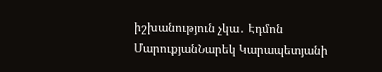իշխանություն չկա․ Էդմոն ՄարուքյանՆարեկ Կարապետյանի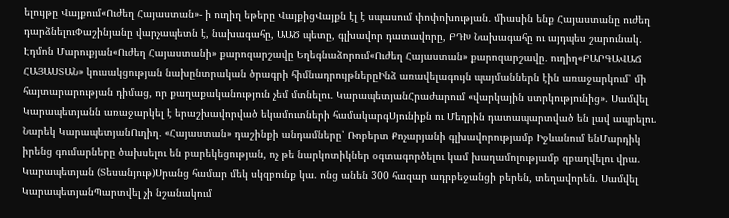ելույթը Վայքում«Ուժեղ Հայաստան»- ի ուղիղ եթերը ՎայքիցՎայքն էլ է սպասում փոփոխության․ միասին ենք Հայաստանը ուժեղ դարձնելուՓաշինյանը վարչապետն է, նախագահը, ԱԱԾ պետը, գլխավոր դատավորը, ԲԴԽ Նախագահը ու այդպես շարունակ․ Էդմոն Մարուքյան«Ուժեղ Հայաստանի» քարոզարշավը Եղեգնաձորում«Ուժեղ Հայաստան» քարոզարշավը․ ուղիղ«ԲԱՐԳԱՎԱՃ ՀԱՅԱՍՏԱՆ» կուսակցության նախընտրական ծրագրի հիմնադրույթներըԻնձ առավելագույն պայմաններն էին առաջարկում՝ մի հայտարարության դիմաց, որ քաղաքականություն չեմ մտնելու․ ԿարապետյանՀրաժարում «վարկային ստրկությունից». Սամվել Կարապետյանն առաջարկել է երաշխավորված եկամուտների համակարգՍյունիքն ու Մեղրին դատապարտված են լավ ապրելու. Նարեկ ԿարապետյանՈւղիղ․ «Հայաստան» դաշինքի անդամները՝ Ռոբերտ Քոչարյանի գլխավորությամբ Իջևանում ենՄարդիկ իրենց գումարները ծախսելու են բարեկեցության, ոչ թե նարկոտիկներ օգտագործելու կամ խաղամոլությամբ զբաղվելու վրա. Կարապետյան (Տեսանյութ)Սրանց համար մեկ սկզբունք կա. ոնց անեն 300 հազար ադրբեջանցի բերեն, տեղավորեն. Սամվել ԿարապետյանՊարտվել չի նշանակում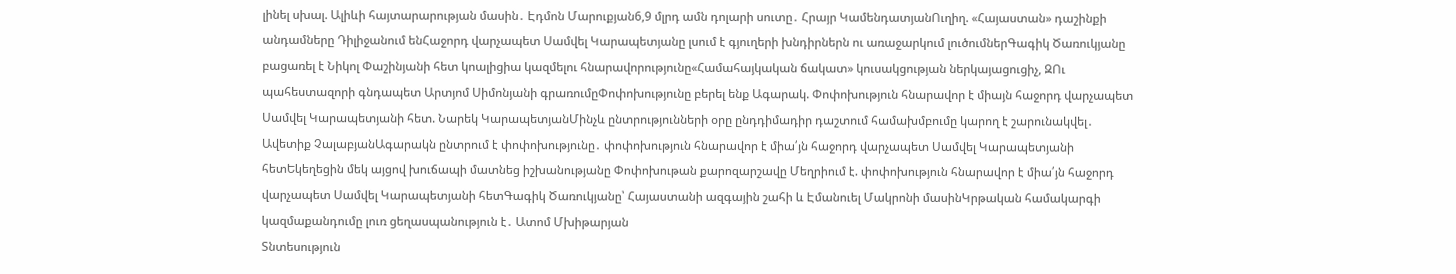լինել սխալ. Ալիևի հայտարարության մասին․ Էդմոն Մարուքյան6,9 մլրդ ամն դոլարի սուտը․ Հրայր ԿամենդատյանՈւղիղ. «Հայաստան» դաշինքի անդամները Դիլիջանում ենՀաջորդ վարչապետ Սամվել Կարապետյանը լսում է գյուղերի խնդիրներն ու առաջարկում լուծումներԳագիկ Ծառուկյանը բացառել է Նիկոլ Փաշինյանի հետ կոալիցիա կազմելու հնարավորությունը«Համահայկական ճակատ» կուսակցության ներկայացուցիչ, ԶՈւ պահեստազորի գնդապետ Արտյոմ Սիմոնյանի գրառումըՓոփոխությունը բերել ենք Ագարակ. Փոփոխություն հնարավոր է միայն հաջորդ վարչապետ Սամվել Կարապետյանի հետ. Նարեկ ԿարապետյանՄինչև ընտրությունների օրը ընդդիմադիր դաշտում համախմբումը կարող է շարունակվել․ Ավետիք ՉալաբյանԱգարակն ընտրում է փոփոխությունը․ փոփոխություն հնարավոր է միա՛յն հաջորդ վարչապետ Սամվել Կարապետյանի հետԵկեղեցին մեկ այցով խուճապի մատնեց իշխանությանը Փոփոխութան քարոզարշավը Մեղրիում է. փոփոխություն հնարավոր է միա՛յն հաջորդ վարչապետ Սամվել Կարապետյանի հետԳագիկ Ծառուկյանը՝ Հայաստանի ազգային շահի և Էմանուել Մակրոնի մասինԿրթական համակարգի կազմաքանդումը լուռ ցեղասպանություն է․ Ատոմ Մխիթարյան
Տնտեսություն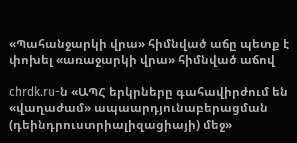«Պահանջարկի վրա» հիմնված աճը պետք է փոխել «առաջարկի վրա» հիմնված աճով

chrdk.ru-ն «ԱՊՀ երկրները գահավիրժում են «վաղաժամ» ապաարդյունաբերացման (դեինդրուստրիալիզացիայի) մեջ»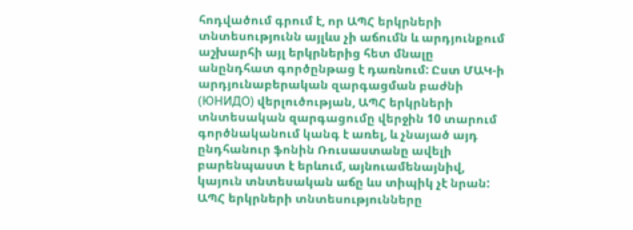հոդվածում գրում է, որ ԱՊՀ երկրների տնտեսությունն այլևս չի աճումն և արդյունքում աշխարհի այլ երկրներից հետ մնալը անընդհատ գործընթաց է դառնում: Ըստ ՄԱԿ-ի արդյունաբերական զարգացման բաժնի (ЮНИДО) վերլուծության, ԱՊՀ երկրների տնտեսական զարգացումը վերջին 10 տարում գործնականում կանգ է առել, և չնայած այդ ընդհանուր ֆոնին Ռուսաստանը ավելի բարենպաստ է երևում, այնուամենայնիվ, կայուն տնտեսական աճը ևս տիպիկ չէ նրան: ԱՊՀ երկրների տնտեսությունները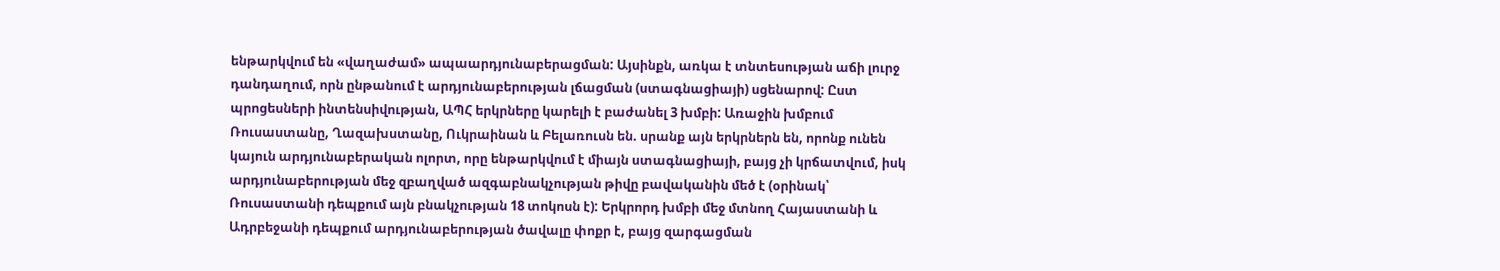ենթարկվում են «վաղաժամ» ապաարդյունաբերացման: Այսինքն, առկա է տնտեսության աճի լուրջ դանդաղում, որն ընթանում է արդյունաբերության լճացման (ստագնացիայի) սցենարով: Ըստ պրոցեսների ինտենսիվության, ԱՊՀ երկրները կարելի է բաժանել 3 խմբի: Առաջին խմբում Ռուսաստանը, Ղազախստանը, Ուկրաինան և Բելառուսն են. սրանք այն երկրներն են, որոնք ունեն կայուն արդյունաբերական ոլորտ, որը ենթարկվում է միայն ստագնացիայի, բայց չի կրճատվում, իսկ արդյունաբերության մեջ զբաղված ազգաբնակչության թիվը բավականին մեծ է (օրինակ՝ Ռուսաստանի դեպքում այն բնակչության 18 տոկոսն է): Երկրորդ խմբի մեջ մտնող Հայաստանի և Ադրբեջանի դեպքում արդյունաբերության ծավալը փոքր է, բայց զարգացման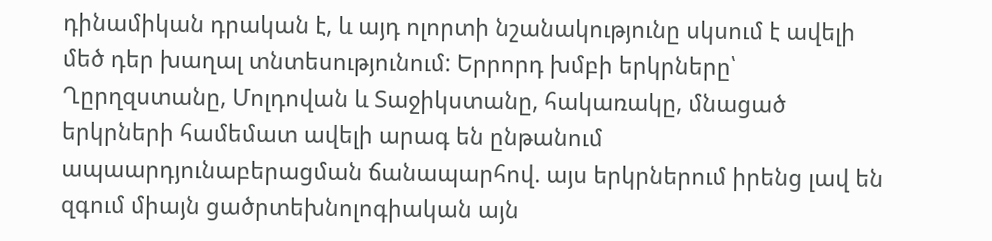դինամիկան դրական է, և այդ ոլորտի նշանակությունը սկսում է ավելի մեծ դեր խաղալ տնտեսությունում: Երրորդ խմբի երկրները՝ Ղըրղզստանը, Մոլդովան և Տաջիկստանը, հակառակը, մնացած երկրների համեմատ ավելի արագ են ընթանում ապաարդյունաբերացման ճանապարհով. այս երկրներում իրենց լավ են զգում միայն ցածրտեխնոլոգիական այն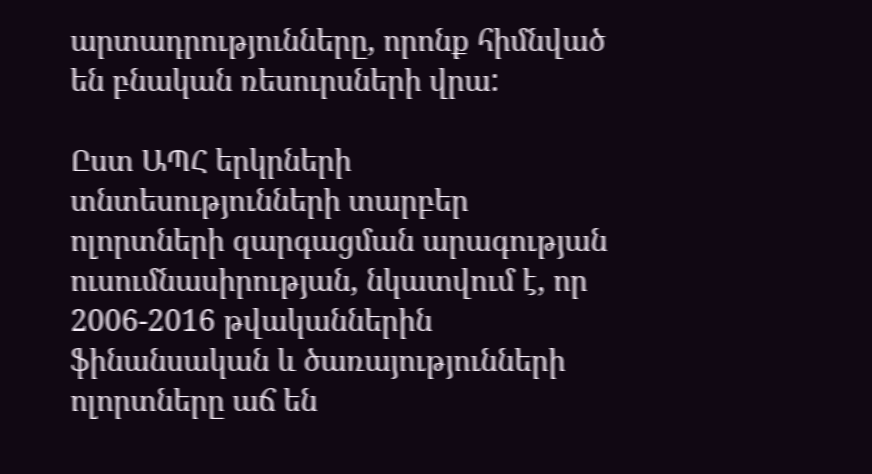արտադրությունները, որոնք հիմնված են բնական ռեսուրսների վրա:

Ըստ ԱՊՀ երկրների տնտեսությունների տարբեր ոլորտների զարգացման արագության ուսումնասիրության, նկատվում է, որ 2006-2016 թվականներին ֆինանսական և ծառայությունների ոլորտները աճ են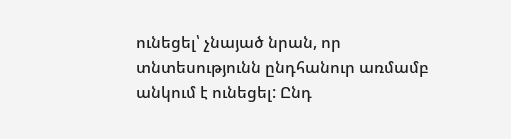ունեցել՝ չնայած նրան, որ տնտեսությունն ընդհանուր առմամբ անկում է ունեցել: Ընդ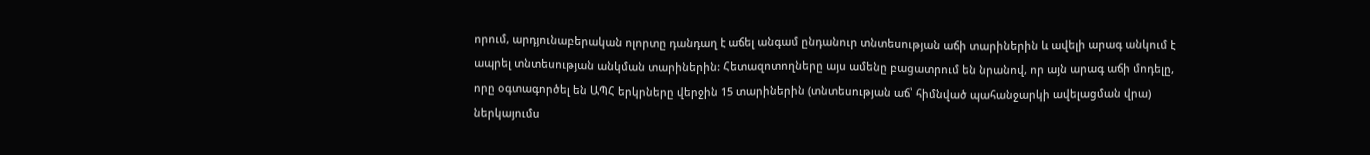որում, արդյունաբերական ոլորտը դանդաղ է աճել անգամ ընդանուր տնտեսության աճի տարիներին և ավելի արագ անկում է ապրել տնտեսության անկման տարիներին: Հետազոտողները այս ամենը բացատրում են նրանով, որ այն արագ աճի մոդելը, որը օգտագործել են ԱՊՀ երկրները վերջին 15 տարիներին (տնտեսության աճ՝ հիմնված պահանջարկի ավելացման վրա) ներկայումս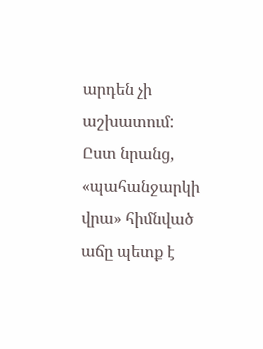արդեն չի աշխատում: Ըստ նրանց, «պահանջարկի վրա» հիմնված աճը պետք է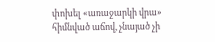փոխել «առաջարկի վրա» հիմնված աճով, չնայած չի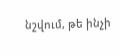նշվում, թե ինչի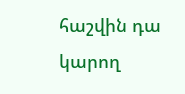հաշվին դա կարող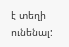է տեղի ունենալ: